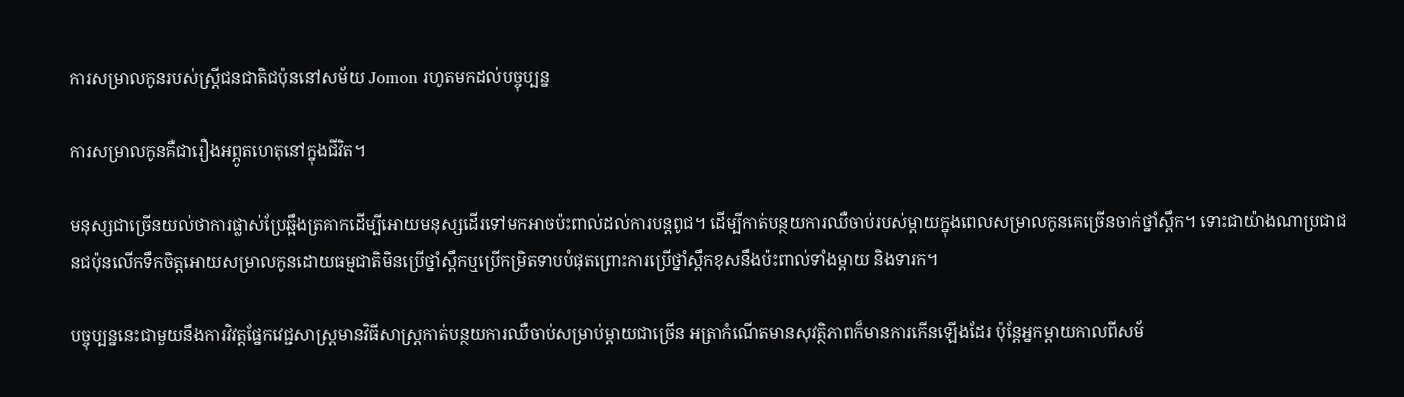ការសម្រាលកូនរបស់ស្ត្រីជនជាតិជប៉ុននៅសម័យ Jomon រហូតមកដល់បច្ចុប្បន្ន

ការសម្រាលកូនគឺជារឿងអព្ភូតហេតុនៅក្នុងជីវិត។

មនុស្សជាច្រើនយល់ថាការផ្លាស់ប្រែឆ្អឹងត្រគាកដើម្បីអោយមនុស្សដើរទៅមកអាចប៉ះពាល់ដល់ការបន្តពូជ។ ដើម្បីកាត់បន្ថយការឈឺចាប់របស់ម្តាយក្នុងពេលសម្រាលកូនគេច្រើនចាក់ថ្នាំស្ពឹក។ ទោះជាយ៉ាងណាប្រជាជនជប៉ុនលើកទឹកចិត្តអោយសម្រាលកូនដោយធម្មជាតិមិនប្រើថ្នាំស្ពឹកឬប្រើកម្រិតទាបបំផុតព្រោះការប្រើថ្នាំស្ពឹកខុសនឹងប៉ះពាល់ទាំងម្តាយ និងទារក។

បច្ចុប្បន្ននេះជាមួយនឹងការវិវត្តផ្នែកវេជ្ជសាស្រ្តមានវិធីសាស្រ្តកាត់បន្ថយការឈឺចាប់សម្រាប់ម្តាយជាច្រើន អត្រាកំណើតមានសុវត្ថិភាពក៏មានការកើនឡើងដែរ ប៉ុន្តែអ្នកម្តាយកាលពីសម័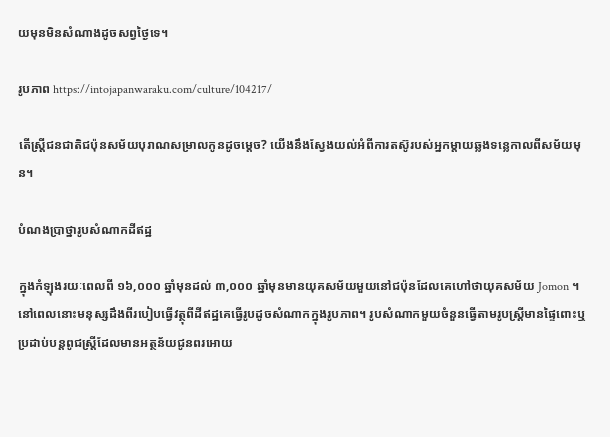យមុនមិនសំណាងដូចសព្វថ្ងៃទេ។

រូបភាព https://intojapanwaraku.com/culture/104217/

តើស្ត្រីជនជាតិជប៉ុនសម័យបុរាណសម្រាលកូនដូចម្តេច? យើងនឹងស្វែងយល់អំពីការតស៊ូរបស់អ្នកម្តាយឆ្លងទន្លេកាលពីសម័យមុន។

បំណងប្រាថ្នារូបសំណាកដីឥដ្ឋ

ក្នុងកំឡុងរយៈពេលពី ១៦,០០០ ឆ្នាំមុនដល់ ៣,០០០ ឆ្នាំមុនមានយុគសម័យមួយនៅជប៉ុនដែលគេហៅថាយុគសម័យ Jomon ។ នៅពេលនោះមនុស្សដឹងពីរបៀបធ្វើវត្ថុពីដីឥដ្ឋគេធ្វើរូបដូចសំណាកក្នុងរូបភាព។ រូបសំណាកមួយចំនួនធ្វើតាមរូបស្ត្រីមានផ្ទៃពោះឬប្រដាប់បន្តពូជស្ត្រីដែលមានអត្ថន័យជូនពរអោយ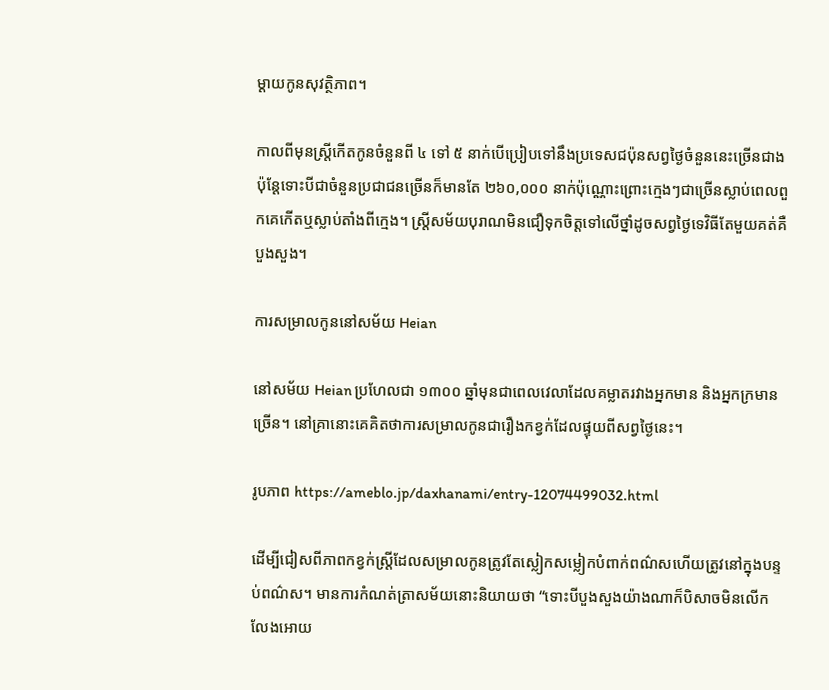ម្តាយកូនសុវត្ថិភាព។

កាលពីមុនស្រ្តីកើតកូនចំនួនពី ៤ ទៅ ៥ នាក់បើប្រៀបទៅនឹងប្រទេសជប៉ុនសព្វថ្ងៃចំនួននេះច្រើនជាងប៉ុន្តែទោះបីជាចំនួនប្រជាជនច្រើនក៏មានតែ ២៦០,០០០ នាក់ប៉ុណ្ណោះព្រោះក្មេងៗជាច្រើនស្លាប់ពេលពួកគេកើតឬស្លាប់តាំងពីក្មេង។ ស្ត្រីសម័យបុរាណមិនជឿទុកចិត្តទៅលើថ្នាំដូចសព្វថ្ងៃទេវិធីតែមួយគត់គឺបួងសួង។

ការសម្រាលកូននៅសម័យ Heian

នៅសម័យ Heian ប្រហែលជា ១៣០០ ឆ្នាំមុនជាពេលវេលាដែលគម្លាតរវាងអ្នកមាន និងអ្នកក្រមានច្រើន។ នៅគ្រានោះគេគិតថាការសម្រាលកូនជារឿងកខ្វក់ដែលផ្ទុយពីសព្វថ្ងៃនេះ។

រូបភាព https://ameblo.jp/daxhanami/entry-12074499032.html

ដើម្បីជៀសពីភាពកខ្វក់ស្ត្រីដែលសម្រាលកូនត្រូវតែស្លៀកសម្លៀកបំពាក់ពណ៌សហើយត្រូវនៅក្នុងបន្ទប់ពណ៌ស។ មានការកំណត់ត្រាសម័យនោះនិយាយថា “ទោះបីបួងសួងយ៉ាងណាក៏បិសាចមិនលើកលែងអោយ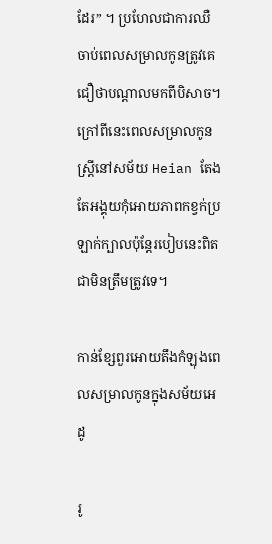ដែរ” ។ ប្រហែលជាការឈឺចាប់ពេលសម្រាលកូនត្រូវគេជឿថាបណ្តាលមកពីបិសាច។ ក្រៅពីនេះពេលសម្រាលកូនស្ត្រីនៅសម័យ Heian តែងតែអង្គុយកុំអោយភាពកខ្វក់ប្រឡាក់ក្បាលប៉ុន្តែរបៀបនេះពិតជាមិនត្រឹមត្រូវទេ។

កាន់ខ្សែពួរអោយតឹងកំឡុងពេលសម្រាលកូនក្នុងសម័យអេដូ

រូ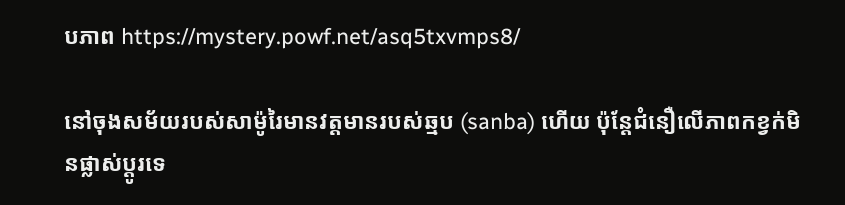បភាព https://mystery.powf.net/asq5txvmps8/

នៅចុងសម័យរបស់សាម៉ូរៃមានវត្តមានរបស់ឆ្មប (sanba) ហើយ ប៉ុន្តែជំនឿលើភាពកខ្វក់មិនផ្លាស់ប្តូរទេ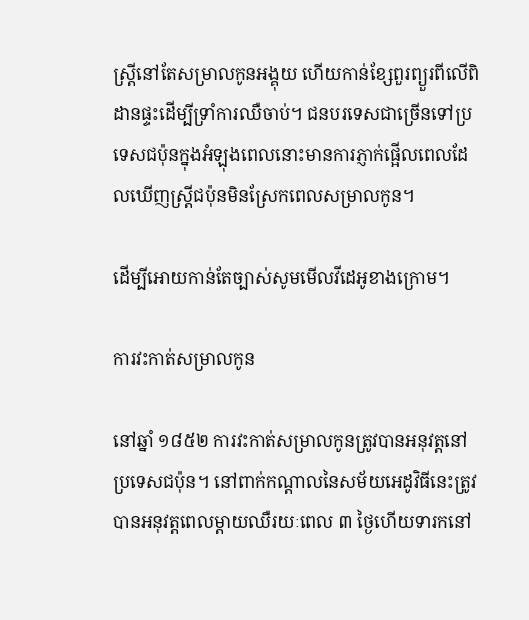ស្ត្រីនៅតែសម្រាលកូនអង្គុយ ហើយកាន់ខ្សែពួរព្យួរពីលើពិដានផ្ទះដើម្បីទ្រាំការឈឺចាប់។ ជនបរទេសជាច្រើនទៅប្រទេសជប៉ុនក្នុងអំឡុងពេលនោះមានការភ្ញាក់ផ្អើលពេលដែលឃើញស្ត្រីជប៉ុនមិនស្រែកពេលសម្រាលកូន។

ដើម្បីអោយកាន់តែច្បាស់សូមមើលវីដេអូខាងក្រោម។

ការវះកាត់សម្រាលកូន

នៅឆ្នាំ ១៨៥២ ការវះកាត់សម្រាលកូនត្រូវបានអនុវត្តនៅប្រទេសជប៉ុន។ នៅពាក់កណ្តាលនៃសម័យអេដូវិធីនេះត្រូវបានអនុវត្តពេលម្តាយឈឺរយៈពេល ៣ ថ្ងៃហើយទារកនៅ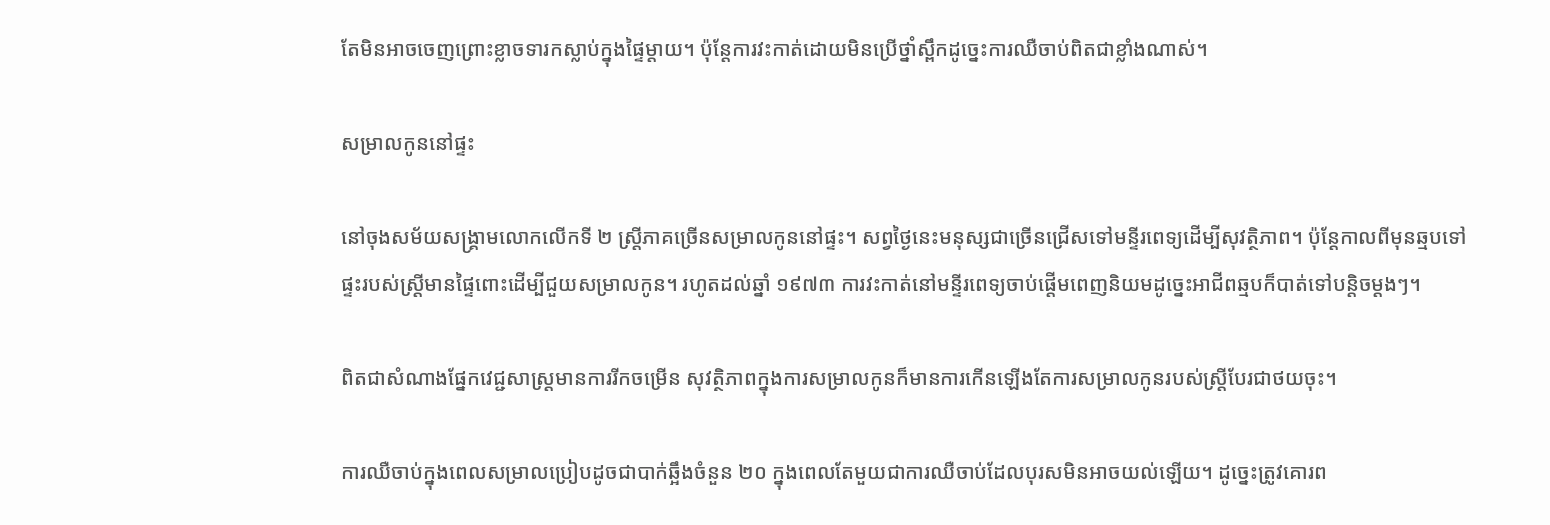តែមិនអាចចេញព្រោះខ្លាចទារកស្លាប់ក្នុងផ្ទៃម្តាយ។ ប៉ុន្តែការវះកាត់ដោយមិនប្រើថ្នាំស្ពឹកដូច្នេះការឈឺចាប់ពិតជាខ្លាំងណាស់។

សម្រាលកូននៅផ្ទះ

នៅចុងសម័យសង្គ្រាមលោកលើកទី ២ ស្ត្រីភាគច្រើនសម្រាលកូននៅផ្ទះ។ សព្វថ្ងៃនេះមនុស្សជាច្រើនជ្រើសទៅមន្ទីរពេទ្យដើម្បីសុវត្ថិភាព។ ប៉ុន្តែកាលពីមុនឆ្មបទៅផ្ទះរបស់ស្ត្រីមានផ្ទៃពោះដើម្បីជួយសម្រាលកូន។ រហូតដល់ឆ្នាំ ១៩៧៣ ការវះកាត់នៅមន្ទីរពេទ្យចាប់ផ្តើមពេញនិយមដូច្នេះអាជីពឆ្មបក៏បាត់ទៅបន្តិចម្តងៗ។

ពិតជាសំណាងផ្នែកវេជ្ជសាស្រ្តមានការរីកចម្រើន សុវត្ថិភាពក្នុងការសម្រាលកូនក៏មានការកើនឡើងតែការសម្រាលកូនរបស់ស្រ្តីបែរជាថយចុះ។

ការឈឺចាប់ក្នុងពេលសម្រាលប្រៀបដូចជាបាក់ឆ្អឹងចំនួន ២០ ក្នុងពេលតែមួយជាការឈឺចាប់ដែលបុរសមិនអាចយល់ឡើយ។ ដូច្នេះត្រូវគោរព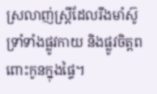ស្រលាញ់ស្ត្រីដែលរឹងមាំស៊ូទ្រាំទាំងផ្លូវកាយ និងផ្លូវចិត្តពពោះកូនក្នុងផ្ទៃ។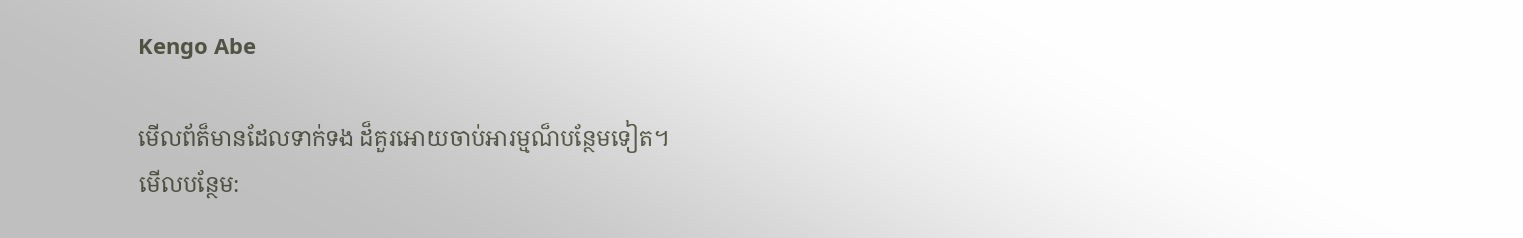Kengo Abe

មើលព័ត៏មានដែលទាក់ទង ដ៏គួរអោយចាប់អារម្មណ៏បន្ថែមទៀត។
មើលបន្ថែម: